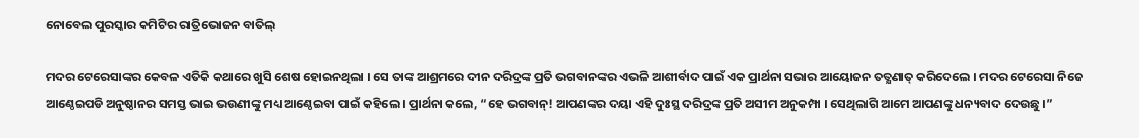ନୋବେଲ ପୁରସ୍କାର କମିଟିର ରାତ୍ରିଭୋଜନ ବାତିଲ୍

ମଦର ଟେରେସାଙ୍କର କେବଳ ଏତିକି କଥାରେ ଖୁସି ଶେଷ ହୋଇନଥିଲା । ସେ ତାଙ୍କ ଆଶ୍ରମରେ ଦୀନ ଦରିଦ୍ରଙ୍କ ପ୍ରତି ଭଗବାନଙ୍କର ଏଭଳି ଆଶୀର୍ବାଦ ପାଇଁ ଏକ ପ୍ରାର୍ଥନା ସଭାର ଆୟୋଜନ ତତ୍କ୍ଷଣାତ୍ କରିଦେଲେ । ମଦର ଟେରେସା ନିଜେ ଆଣ୍ଠେଇପଡି ଅନୁଷ୍ଠାନର ସମସ୍ତ ଭାଇ ଭଉଣୀଙ୍କୁ ମଧ୍ୟ ଆଣ୍ଠେଇବା ପାଇଁ କହିଲେ । ପ୍ରାର୍ଥନା କଲେ, “ହେ ଭଗବାନ୍! ଆପଣଙ୍କର ଦୟା ଏହି ଦୁଃସ୍ଥ ଦରିଦ୍ରଙ୍କ ପ୍ରତି ଅସୀମ ଅନୁକମ୍ପା । ସେଥିଲାଗି ଆମେ ଆପଣଙ୍କୁ ଧନ୍ୟବାଦ ଦେଉଛୁ ।”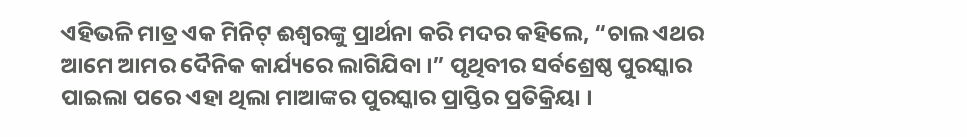ଏହିଭଳି ମାତ୍ର ଏକ ମିନିଟ୍ ଈଶ୍ୱରଙ୍କୁ ପ୍ରାର୍ଥନା କରି ମଦର କହିଲେ, “ଚାଲ ଏଥର ଆମେ ଆମର ଦୈନିକ କାର୍ଯ୍ୟରେ ଲାଗିଯିବା ।” ପୃଥିବୀର ସର୍ବଶ୍ରେଷ୍ଠ ପୁରସ୍କାର ପାଇଲା ପରେ ଏହା ଥିଲା ମାଆଙ୍କର ପୁରସ୍କାର ପ୍ରାପ୍ତିର ପ୍ରତିକ୍ରିୟା ।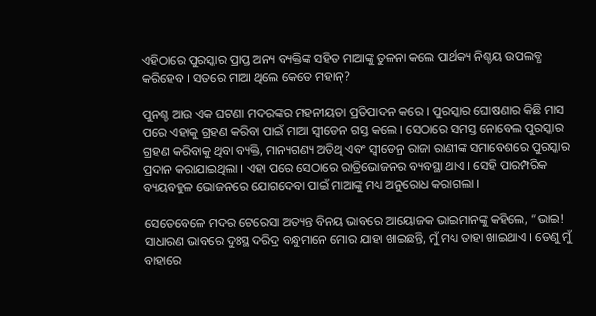ଏହିଠାରେ ପୁରସ୍କାର ପ୍ରାପ୍ତ ଅନ୍ୟ ବ୍ୟକ୍ତିଙ୍କ ସହିତ ମାଆଙ୍କୁ ତୁଳନା କଲେ ପାର୍ଥକ୍ୟ ନିଶ୍ଚୟ ଉପଲବ୍ଧ କରିହେବ । ସତରେ ମାଆ ଥିଲେ କେତେ ମହାନ୍?

ପୁନଶ୍ଚ ଆଉ ଏକ ଘଟଣା ମଦରଙ୍କର ମହନୀୟତା ପ୍ରତିପାଦନ କରେ । ପୁରସ୍କାର ଘୋଷଣାର କିଛି ମାସ ପରେ ଏହାକୁ ଗ୍ରହଣ କରିବା ପାଇଁ ମାଆ ସ୍ୱୀଡେନ ଗସ୍ତ କଲେ । ସେଠାରେ ସମସ୍ତ ନୋବେଲ ପୁରସ୍କାର ଗ୍ରହଣ କରିବାକୁ ଥିବା ବ୍ୟକ୍ତି, ମାନ୍ୟଗଣ୍ୟ ଅତିଥି ଏବଂ ସ୍ୱୀଡେନ୍ର ରାଜା ରାଣୀଙ୍କ ସମାବେଶରେ ପୁରସ୍କାର ପ୍ରଦାନ କରାଯାଇଥିଲା । ଏହା ପରେ ସେଠାରେ ରାତ୍ରିଭୋଜନର ବ୍ୟବସ୍ଥା ଥାଏ । ସେହି ପାରମ୍ପରିକ ବ୍ୟୟବହୁଳ ଭୋଜନରେ ଯୋଗଦେବା ପାଇଁ ମାଆଙ୍କୁ ମଧ୍ୟ ଅନୁରୋଧ କରାଗଲା ।

ସେତେବେଳେ ମଦର ଟେରେସା ଅତ୍ୟନ୍ତ ବିନୟ ଭାବରେ ଆୟୋଜକ ଭାଇମାନଙ୍କୁ କହିଲେ, “ଭାଇ! ସାଧାରଣ ଭାବରେ ଦୁଃସ୍ଥ ଦରିଦ୍ର ବନ୍ଧୁମାନେ ମୋର ଯାହା ଖାଇଛନ୍ତି, ମୁଁ ମଧ୍ୟ ତାହା ଖାଇଥାଏ । ତେଣୁ ମୁଁ ବାହାରେ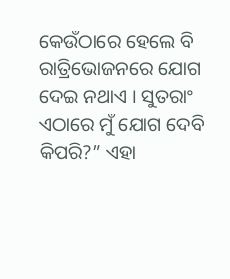କେଉଁଠାରେ ହେଲେ ବି ରାତ୍ରିଭୋଜନରେ ଯୋଗ ଦେଇ ନଥାଏ । ସୁତରାଂ ଏଠାରେ ମୁଁ ଯୋଗ ଦେବି କିପରି?” ଏହା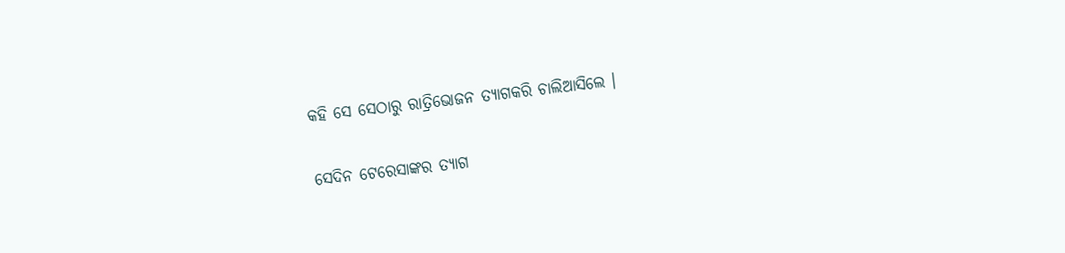କହି ସେ ସେଠାରୁ ରାତ୍ରିଭୋଜନ ତ୍ୟାଗକରି ଚାଲିଆସିଲେ ।

ସେଦିନ ଟେରେସାଙ୍କର ତ୍ୟାଗ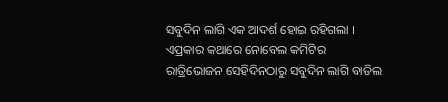ସବୁଦିନ ଲାଗି ଏକ ଆଦର୍ଶ ହୋଇ ରହିଗଲା । ଏପ୍ରକାର କଥାରେ ନୋବେଲ କମିଟିର ରାତ୍ରିଭୋଜନ ସେହିଦିନଠାରୁ ସବୁଦିନ ଲାଗି ବାତିଲ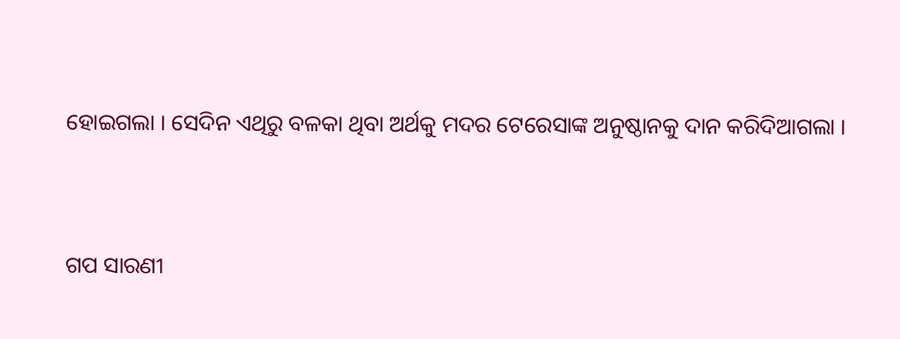ହୋଇଗଲା । ସେଦିନ ଏଥିରୁ ବଳକା ଥିବା ଅର୍ଥକୁ ମଦର ଟେରେସାଙ୍କ ଅନୁଷ୍ଠାନକୁ ଦାନ କରିଦିଆଗଲା ।


ଗପ ସାରଣୀ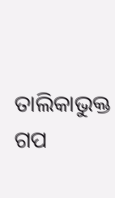ତାଲିକାଭୁକ୍ତ ଗପ